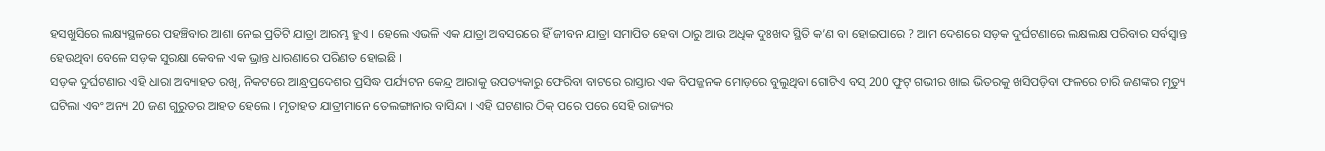ହସଖୁସିରେ ଲକ୍ଷ୍ୟସ୍ଥଳରେ ପହଞ୍ଚିବାର ଆଶା ନେଇ ପ୍ରତିଟି ଯାତ୍ରା ଆରମ୍ଭ ହୁଏ । ହେଲେ ଏଭଳି ଏକ ଯାତ୍ରା ଅବସରରେ ହିଁ ଜୀବନ ଯାତ୍ରା ସମାପିତ ହେବା ଠାରୁ ଆଉ ଅଧିକ ଦୁଃଖଦ ସ୍ଥିତି କ’ଣ ବା ହୋଇପାରେ ? ଆମ ଦେଶରେ ସଡ଼କ ଦୁର୍ଘଟଣାରେ ଲକ୍ଷଲକ୍ଷ ପରିବାର ସର୍ବସ୍ବାନ୍ତ ହେଉଥିବା ବେଳେ ସଡ଼କ ସୁରକ୍ଷା କେବଳ ଏକ ଭ୍ରାନ୍ତ ଧାରଣାରେ ପରିଣତ ହୋଇଛି ।
ସଡ଼କ ଦୁର୍ଘଟଣାର ଏହି ଧାରା ଅବ୍ୟାହତ ରଖି, ନିକଟରେ ଆନ୍ଧ୍ରପ୍ରଦେଶର ପ୍ରସିଦ୍ଧ ପର୍ଯ୍ୟଟନ କେନ୍ଦ୍ର ଆରାକୁ ଉପତ୍ୟକାରୁ ଫେରିବା ବାଟରେ ରାସ୍ତାର ଏକ ବିପଜ୍ଜନକ ମୋଡ଼ରେ ବୁଲୁଥିବା ଗୋଟିଏ ବସ୍ 200 ଫୁଟ୍ ଗଭୀର ଖାଇ ଭିତରକୁ ଖସିପଡ଼ିବା ଫଳରେ ଚାରି ଜଣଙ୍କର ମୃତ୍ୟୁ ଘଟିଲା ଏବଂ ଅନ୍ୟ 20 ଜଣ ଗୁରୁତର ଆହତ ହେଲେ । ମୃତାହତ ଯାତ୍ରୀମାନେ ତେଲଙ୍ଗାନାର ବାସିନ୍ଦା । ଏହି ଘଟଣାର ଠିକ୍ ପରେ ପରେ ସେହି ରାଜ୍ୟର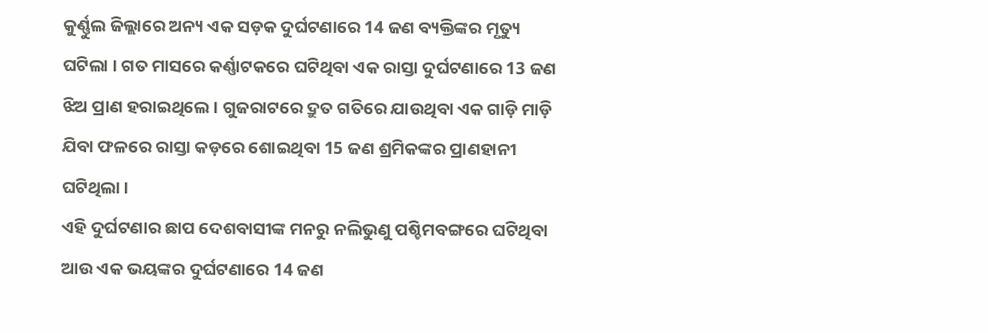କୁର୍ଣ୍ଣୁଲ ଜିଲ୍ଲାରେ ଅନ୍ୟ ଏକ ସଡ଼କ ଦୁର୍ଘଟଣାରେ 14 ଜଣ ବ୍ୟକ୍ତିଙ୍କର ମୃତ୍ୟୁ ଘଟିଲା । ଗତ ମାସରେ କର୍ଣ୍ଣାଟକରେ ଘଟିଥିବା ଏକ ରାସ୍ତା ଦୁର୍ଘଟଣାରେ 13 ଜଣ ଝିଅ ପ୍ରାଣ ହରାଇଥିଲେ । ଗୁଜରାଟରେ ଦ୍ରୁତ ଗତିରେ ଯାଉଥିବା ଏକ ଗାଡ଼ି ମାଡ଼ି ଯିବା ଫଳରେ ରାସ୍ତା କଡ଼ରେ ଶୋଇଥିବା 15 ଜଣ ଶ୍ରମିକଙ୍କର ପ୍ରାଣହାନୀ ଘଟିଥିଲା ।
ଏହି ଦୁର୍ଘଟଣାର ଛାପ ଦେଶବାସୀଙ୍କ ମନରୁ ନଲିଭୁଣୁ ପଶ୍ଚିମବଙ୍ଗରେ ଘଟିଥିବା ଆଉ ଏକ ଭୟଙ୍କର ଦୁର୍ଘଟଣାରେ 14 ଜଣ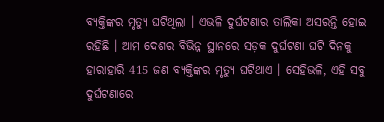ବ୍ୟକ୍ତିଙ୍କର ମୃତ୍ୟୁ ଘଟିଥିଲା । ଏଭଳି ଦୁର୍ଘଟଣାର ତାଲିକା ଅସରନ୍ତି ହୋଇ ରହିଛି । ଆମ ଦେଶର ବିଭିନ୍ନ ସ୍ଥାନରେ ସଡ଼କ ଦୁର୍ଘଟଣା ଘଟି ଦିନକୁ ହାରାହାରି 415 ଜଣ ବ୍ୟକ୍ତିଙ୍କର ମୃତ୍ୟୁ ଘଟିଥାଏ । ସେହିଭଳି, ଏହି ସବୁ ଦୁର୍ଘଟଣାରେ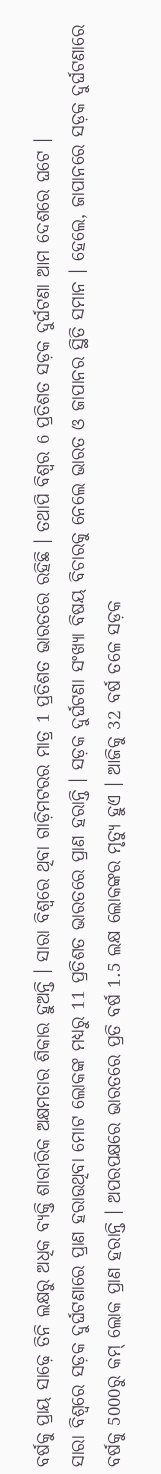ବର୍ଷକୁ ପ୍ରାୟ ସାଢ଼େ ତିନି ଲକ୍ଷରୁ ଅଧିକ ବ୍ୟକ୍ତି ଶାରୀରିକ ଅକ୍ଷମତାର ଶିକାର ହୁଅନ୍ତି । ସାରା ବିଶ୍ବରେ ଥିବା ଗାଡ଼ିମଟରର ମାତ୍ର 1 ପ୍ରତିଶତ ଭାରତରେ ରହିଛି । ତଥାପି ବିଶ୍ବର 6 ପ୍ରତିଶତ ସଡ଼କ ଦୁର୍ଘଟଣା ଆମ ଦେଶରେ ଘଟେ ।
ସାରା ବିଶ୍ବରେ ସଡ଼କ ଦୁର୍ଘଟଣାରେ ପ୍ରାଣ ହରାଉଥିବା ମୋଟ ଲୋକଙ୍କ ମଧ୍ୟରୁ 11 ପ୍ରତିଶତ ଭାରତରେ ପ୍ରାଣ ହରାନ୍ତି । ସଡ଼କ ଦୁର୍ଘଟଣା ସଂଖ୍ୟା ବିଷୟ ବିଚାରକୁ ନେଲେ ଭାରତ ଓ ଜାପାନର ସ୍ଥିତି ସମାନ । ହେଲେ, ଜାପାନରେ ସଡ଼କ ଦୁର୍ଘଟଣାରେ ବର୍ଷକୁ 5000ରୁ କମ୍ ଲୋକ ପ୍ରାଣ ହରାନ୍ତି । ଅପରପକ୍ଷରେ ଭାରତରେ ପ୍ରତି ବର୍ଷ 1.5 ଲକ୍ଷ ଲୋକଙ୍କର ମୃତ୍ୟୁ ହୁଏ । ଆଜିକୁ 32 ବର୍ଷ ତଳେ ସଡ଼କ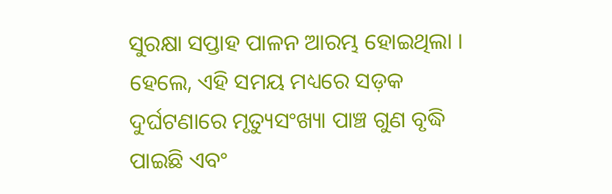ସୁରକ୍ଷା ସପ୍ତାହ ପାଳନ ଆରମ୍ଭ ହୋଇଥିଲା । ହେଲେ, ଏହି ସମୟ ମଧ୍ୟରେ ସଡ଼କ ଦୁର୍ଘଟଣାରେ ମୃତ୍ୟୁସଂଖ୍ୟା ପାଞ୍ଚ ଗୁଣ ବୃଦ୍ଧି ପାଇଛି ଏବଂ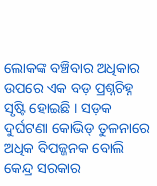ଲୋକଙ୍କ ବଞ୍ଚିବାର ଅଧିକାର ଉପରେ ଏକ ବଡ଼ ପ୍ରଶ୍ନଚିହ୍ନ ସୃଷ୍ଟି ହୋଇଛି । ସଡ଼କ ଦୁର୍ଘଟଣା କୋଭିଡ୍ ତୁଳନାରେ ଅଧିକ ବିପଜ୍ଜନକ ବୋଲି କେନ୍ଦ୍ର ସରକାର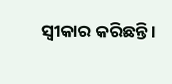ସ୍ବୀକାର କରିଛନ୍ତି ।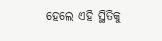ହେଲେ ଏହି ସ୍ଥିତିକୁ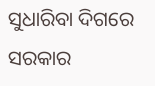ସୁଧାରିବା ଦିଗରେ ସରକାର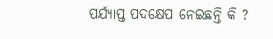ପର୍ଯ୍ୟାପ୍ତ ପଦକ୍ଷେପ ନେଇଛନ୍ତି କି ?